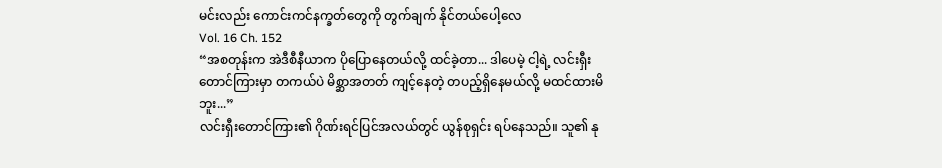မင်းလည်း ကောင်းကင်နက္ခတ်တွေကို တွက်ချက် နိုင်တယ်ပေါ့လေ
Vol. 16 Ch. 152
“အစတုန်းက အဲဒီစီနီယာက ပိုပြောနေတယ်လို့ ထင်ခဲ့တာ... ဒါပေမဲ့ ငါ့ရဲ့ လင်းရှီးတောင်ကြားမှာ တကယ်ပဲ မိစ္ဆာအတတ် ကျင့်နေတဲ့ တပည့်ရှိနေမယ်လို့ မထင်ထားမိဘူး...”
လင်းရှီးတောင်ကြား၏ ဂိုဏ်းရင်ပြင်အလယ်တွင် ယွန်စုရှင်း ရပ်နေသည်။ သူ၏ နု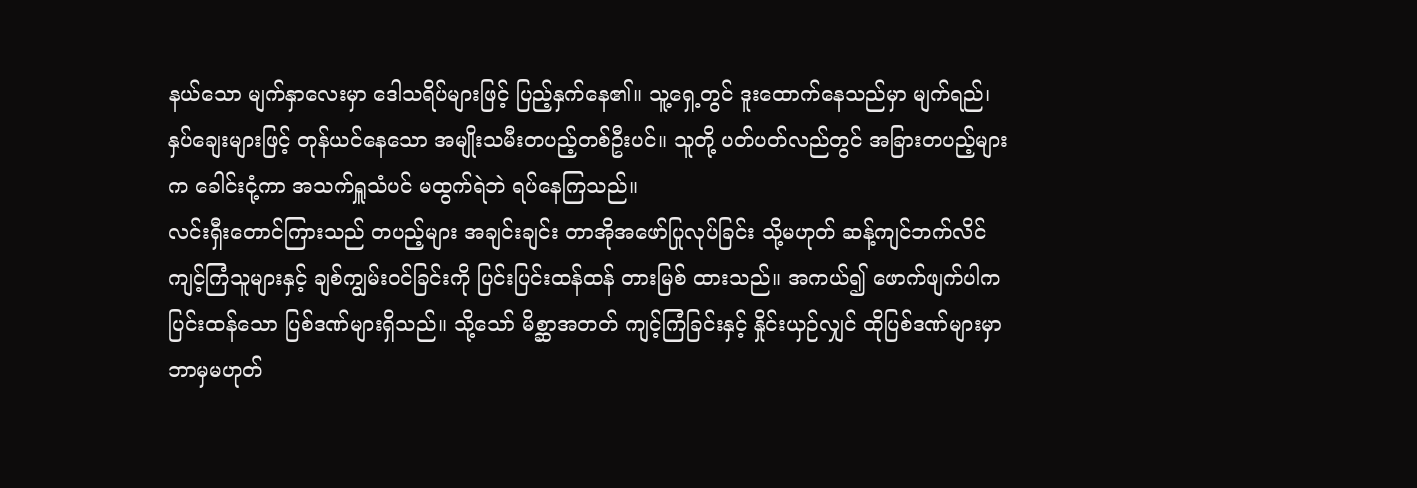နယ်သော မျက်နှာလေးမှာ ဒေါသရိပ်များဖြင့် ပြည့်နှက်နေ၏။ သူ့ရှေ့တွင် ဒူးထောက်နေသည်မှာ မျက်ရည်၊ နှပ်ချေးများဖြင့် တုန်ယင်နေသော အမျိုးသမီးတပည့်တစ်ဦးပင်။ သူတို့ ပတ်ပတ်လည်တွင် အခြားတပည့်များက ခေါင်းငုံ့ကာ အသက်ရှူသံပင် မထွက်ရဲဘဲ ရပ်နေကြသည်။
လင်းရှီးတောင်ကြားသည် တပည့်များ အချင်းချင်း တာအိုအဖော်ပြုလုပ်ခြင်း သို့မဟုတ် ဆန့်ကျင်ဘက်လိင် ကျင့်ကြံသူများနှင့် ချစ်ကျွမ်းဝင်ခြင်းကို ပြင်းပြင်းထန်ထန် တားမြစ် ထားသည်။ အကယ်၍ ဖောက်ဖျက်ပါက ပြင်းထန်သော ပြစ်ဒဏ်များရှိသည်။ သို့သော် မိစ္ဆာအတတ် ကျင့်ကြံခြင်းနှင့် နှိုင်းယှဉ်လျှင် ထိုပြစ်ဒဏ်များမှာ ဘာမှမဟုတ်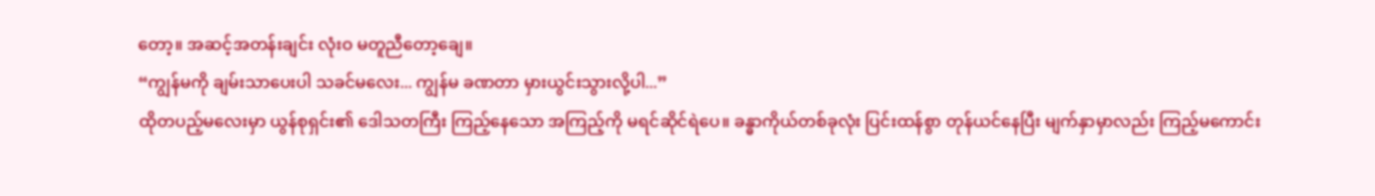တော့။ အဆင့်အတန်းချင်း လုံးဝ မတူညီတော့ချေ။
“ကျွန်မကို ချမ်းသာပေးပါ သခင်မလေး... ကျွန်မ ခဏတာ မှားယွင်းသွားလို့ပါ...”
ထိုတပည့်မလေးမှာ ယွန်စုရှင်း၏ ဒေါသတကြီး ကြည့်နေသော အကြည့်ကို မရင်ဆိုင်ရဲပေ။ ခန္ဓာကိုယ်တစ်ခုလုံး ပြင်းထန်စွာ တုန်ယင်နေပြီး မျက်နှာမှာလည်း ကြည့်မကောင်း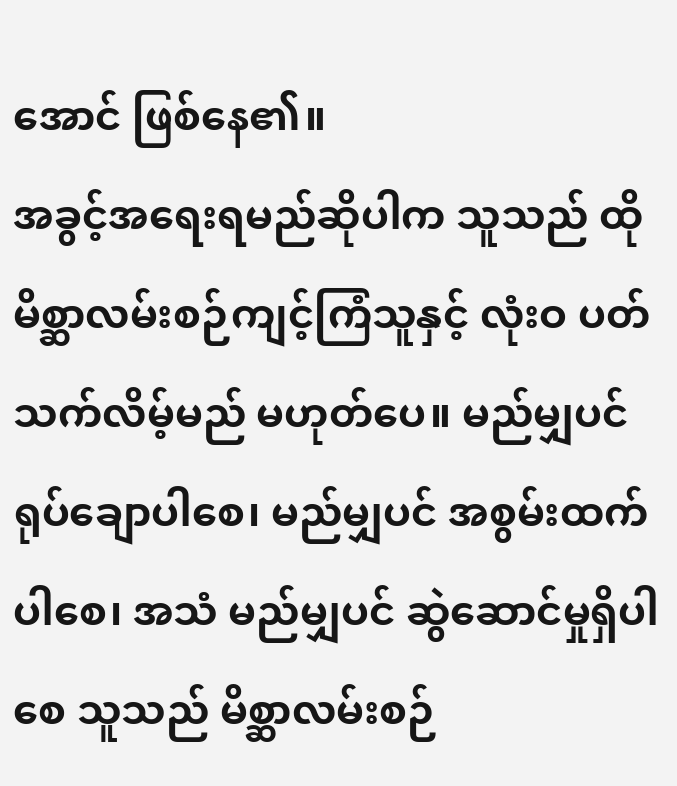အောင် ဖြစ်နေ၏။
အခွင့်အရေးရမည်ဆိုပါက သူသည် ထိုမိစ္ဆာလမ်းစဉ်ကျင့်ကြံသူနှင့် လုံးဝ ပတ်သက်လိမ့်မည် မဟုတ်ပေ။ မည်မျှပင် ရုပ်ချောပါစေ၊ မည်မျှပင် အစွမ်းထက်ပါစေ၊ အသံ မည်မျှပင် ဆွဲဆောင်မှုရှိပါစေ သူသည် မိစ္ဆာလမ်းစဉ်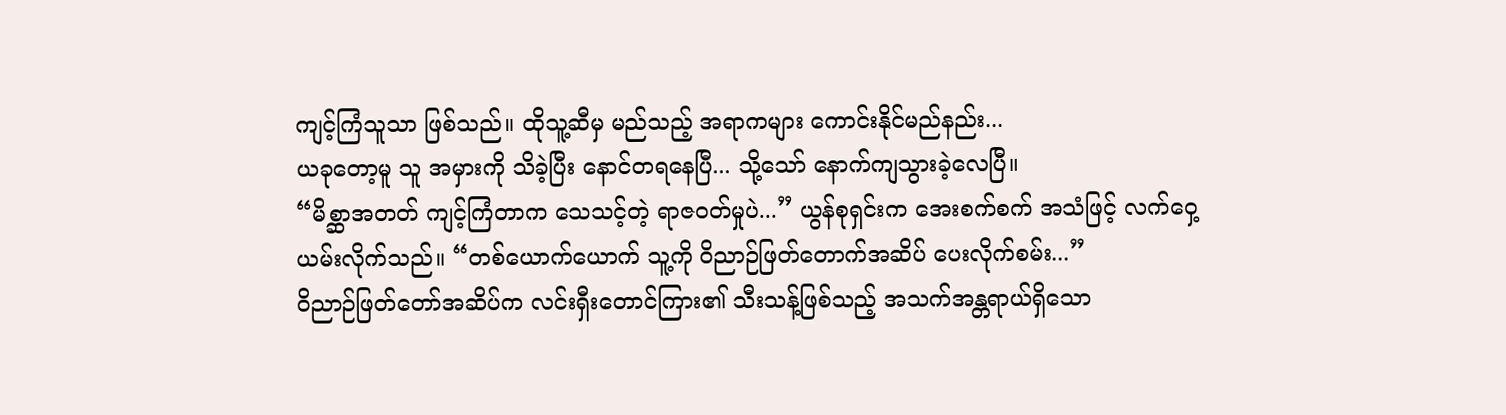ကျင့်ကြံသူသာ ဖြစ်သည်။ ထိုသူ့ဆီမှ မည်သည့် အရာကများ ကောင်းနိုင်မည်နည်း...
ယခုတော့မူ သူ အမှားကို သိခဲ့ပြီး နောင်တရနေပြီ... သို့သော် နောက်ကျသွားခဲ့လေပြီ။
“မိစ္ဆာအတတ် ကျင့်ကြံတာက သေသင့်တဲ့ ရာဇဝတ်မှုပဲ...” ယွန်စုရှင်းက အေးစက်စက် အသံဖြင့် လက်ဝှေ့ယမ်းလိုက်သည်။ “တစ်ယောက်ယောက် သူ့ကို ဝိညာဉ်ဖြတ်တောက်အဆိပ် ပေးလိုက်စမ်း...”
ဝိညာဉ်ဖြတ်တော်အဆိပ်က လင်းရှီးတောင်ကြား၏ သီးသန့်ဖြစ်သည့် အသက်အန္တရာယ်ရှိသော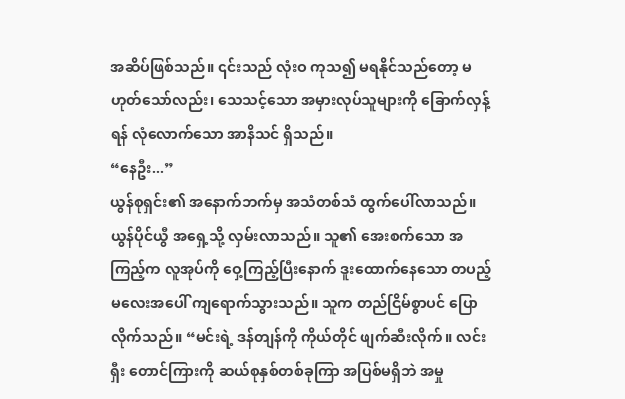အဆိပ်ဖြစ်သည်။ ၎င်းသည် လုံးဝ ကုသ၍ မရနိုင်သည်တော့ မဟုတ်သော်လည်း၊ သေသင့်သော အမှားလုပ်သူများကို ခြောက်လှန့်ရန် လုံလောက်သော အာနိသင် ရှိသည်။
“နေဦး...”
ယွန်စုရှင်း၏ အနောက်ဘက်မှ အသံတစ်သံ ထွက်ပေါ်လာသည်။
ယွန်ပိုင်ယွီ အရှေ့သို့ လှမ်းလာသည်။ သူ၏ အေးစက်သော အကြည့်က လူအုပ်ကို ဝှေ့ကြည့်ပြီးနောက် ဒူးထောက်နေသော တပည့်မလေးအပေါ် ကျရောက်သွားသည်။ သူက တည်ငြိမ်စွာပင် ပြောလိုက်သည်။ “မင်းရဲ့ ဒန်တျန်ကို ကိုယ်တိုင် ဖျက်ဆီးလိုက်။ လင်းရှီး တောင်ကြားကို ဆယ်စုနှစ်တစ်ခုကြာ အပြစ်မရှိဘဲ အမှု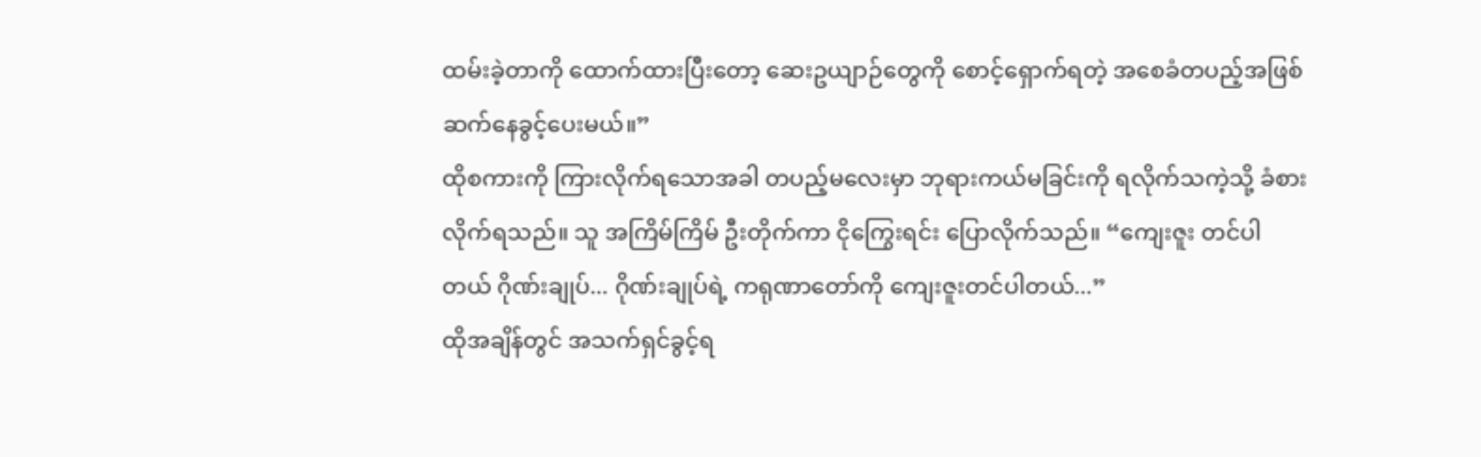ထမ်းခဲ့တာကို ထောက်ထားပြီးတော့ ဆေးဥယျာဉ်တွေကို စောင့်ရှောက်ရတဲ့ အစေခံတပည့်အဖြစ် ဆက်နေခွင့်ပေးမယ်။”
ထိုစကားကို ကြားလိုက်ရသောအခါ တပည့်မလေးမှာ ဘုရားကယ်မခြင်းကို ရလိုက်သကဲ့သို့ ခံစားလိုက်ရသည်။ သူ အကြိမ်ကြိမ် ဦးတိုက်ကာ ငိုကြွေးရင်း ပြောလိုက်သည်။ “ကျေးဇူး တင်ပါတယ် ဂိုဏ်းချုပ်... ဂိုဏ်းချုပ်ရဲ့ ကရုဏာတော်ကို ကျေးဇူးတင်ပါတယ်...”
ထိုအချိန်တွင် အသက်ရှင်ခွင့်ရ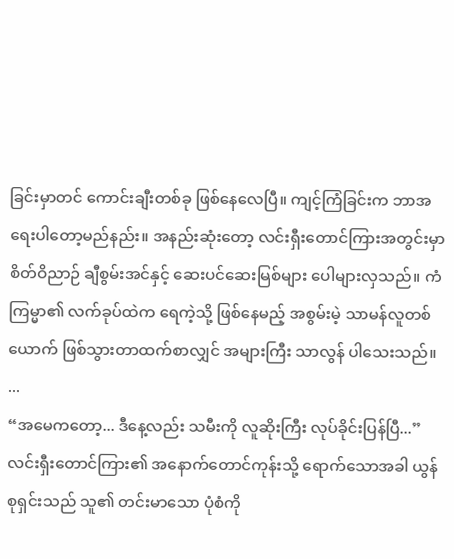ခြင်းမှာတင် ကောင်းချီးတစ်ခု ဖြစ်နေလေပြီ။ ကျင့်ကြံခြင်းက ဘာအရေးပါတော့မည်နည်း။ အနည်းဆုံးတော့ လင်းရှီးတောင်ကြားအတွင်းမှာ စိတ်ဝိညာဉ် ချီစွမ်းအင်နှင့် ဆေးပင်ဆေးမြစ်များ ပေါများလှသည်။ ကံကြမ္မာ၏ လက်ခုပ်ထဲက ရေကဲ့သို့ ဖြစ်နေမည့် အစွမ်းမဲ့ သာမန်လူတစ်ယောက် ဖြစ်သွားတာထက်စာလျှင် အများကြီး သာလွန် ပါသေးသည်။
...
“အမေကတော့... ဒီနေ့လည်း သမီးကို လူဆိုးကြီး လုပ်ခိုင်းပြန်ပြီ...”
လင်းရှီးတောင်ကြား၏ အနောက်တောင်ကုန်းသို့ ရောက်သောအခါ ယွန်စုရှင်းသည် သူ၏ တင်းမာသော ပုံစံကို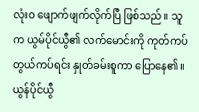လုံးဝ ဖျောက်ဖျက်လိုက်ပြီ ဖြစ်သည်။ သူက ယွမ်ပိုင်ယွီ၏ လက်မောင်းကို ကုတ်ကပ်တွယ်ကပ်ရင်း နှုတ်ခမ်းစူကာ ပြောနေ၏။
ယွန်ပိုင်ယွီ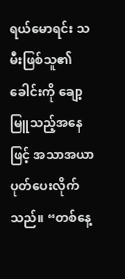ရယ်မောရင်း သမီးဖြစ်သူ၏ ခေါင်းကို ချော့မြူသည့်အနေဖြင့် အသာအယာ ပုတ်ပေးလိုက်သည်။ “တစ်နေ့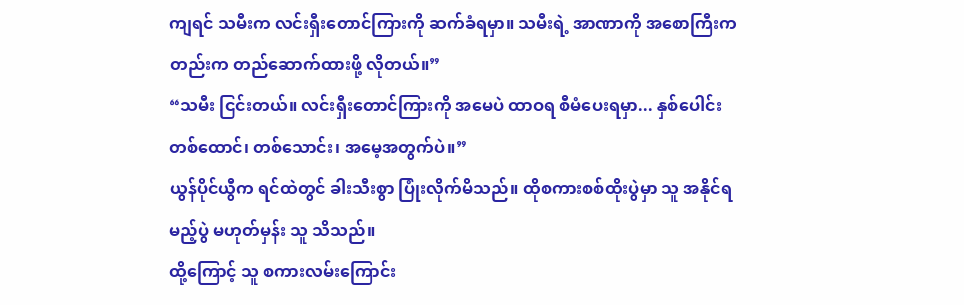ကျရင် သမီးက လင်းရှီးတောင်ကြားကို ဆက်ခံရမှာ။ သမီးရဲ့ အာဏာကို အစောကြီးကတည်းက တည်ဆောက်ထားဖို့ လိုတယ်။”
“သမီး ငြင်းတယ်။ လင်းရှီးတောင်ကြားကို အမေပဲ ထာဝရ စီမံပေးရမှာ... နှစ်ပေါင်း တစ်ထောင်၊ တစ်သောင်း၊ အမေ့အတွက်ပဲ။”
ယွန်ပိုင်ယွီက ရင်ထဲတွင် ခါးသီးစွာ ပြုံးလိုက်မိသည်။ ထိုစကားစစ်ထိုးပွဲမှာ သူ အနိုင်ရမည့်ပွဲ မဟုတ်မှန်း သူ သိသည်။
ထို့ကြောင့် သူ စကားလမ်းကြောင်း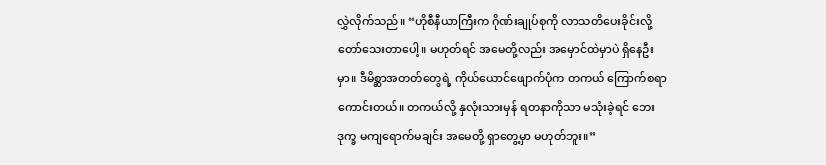လွှဲလိုက်သည်။ “ဟိုစီနီယာကြီးက ဂိုဏ်းချုပ်စုကို လာသတိပေးခိုင်းလို့ တော်သေးတာပေါ့။ မဟုတ်ရင် အမေတို့လည်း အမှောင်ထဲမှာပဲ ရှိနေဦးမှာ။ ဒီမိစ္ဆာအတတ်တွေရဲ့ ကိုယ်ယောင်ဖျောက်ပုံက တကယ် ကြောက်စရာကောင်းတယ်။ တကယ်လို့ နှလုံးသားမှန် ရတနာကိုသာ မသုံးခဲ့ရင် ဘေးဒုက္ခ မကျရောက်မချင်း အမေတို့ ရှာတွေ့မှာ မဟုတ်ဘူး။”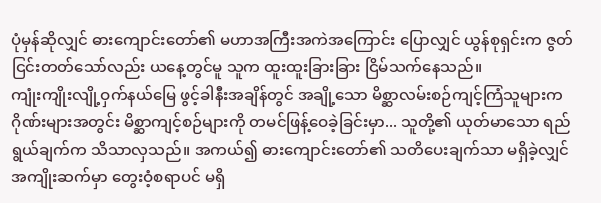ပုံမှန်ဆိုလျှင် ဓားကျောင်းတော်၏ မဟာအကြီးအကဲအကြောင်း ပြောလျှင် ယွန်စုရှင်းက ဇွတ်ငြင်းတတ်သော်လည်း ယနေ့တွင်မူ သူက ထူးထူးခြားခြား ငြိမ်သက်နေသည်။
ကျုံးကျိုးလျို့ဝှက်နယ်မြေ ဖွင့်ခါနီးအချိန်တွင် အချို့သော မိစ္ဆာလမ်းစဉ်ကျင့်ကြံသူများက ဂိုဏ်းများအတွင်း မိစ္ဆာကျင့်စဉ်များကို တမင်ဖြန့်ဝေခဲ့ခြင်းမှာ... သူတို့၏ ယုတ်မာသော ရည်ရွယ်ချက်က သိသာလှသည်။ အကယ်၍ ဓားကျောင်းတော်၏ သတိပေးချက်သာ မရှိခဲ့လျှင် အကျိုးဆက်မှာ တွေးဝံ့စရာပင် မရှိ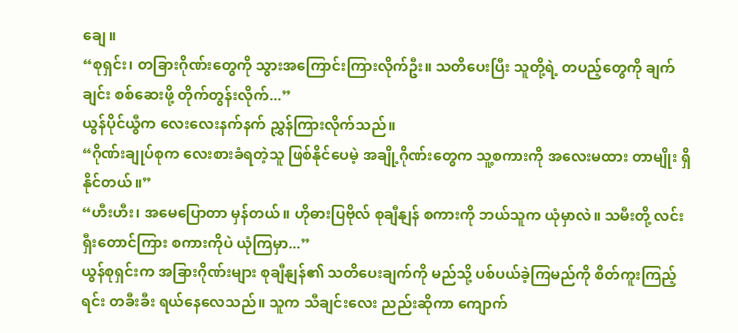ချေ။
“စုရှင်း၊ တခြားဂိုဏ်းတွေကို သွားအကြောင်းကြားလိုက်ဦး။ သတိပေးပြီး သူတို့ရဲ့ တပည့်တွေကို ချက်ချင်း စစ်ဆေးဖို့ တိုက်တွန်းလိုက်...”
ယွန်ပိုင်ယွီက လေးလေးနက်နက် ညွှန်ကြားလိုက်သည်။
“ဂိုဏ်းချုပ်စုက လေးစားခံရတဲ့သူ ဖြစ်နိုင်ပေမဲ့ အချို့ဂိုဏ်းတွေက သူ့စကားကို အလေးမထား တာမျိုး ရှိနိုင်တယ်။”
“ဟီးဟီး၊ အမေပြောတာ မှန်တယ်။ ဟိုဓားပြဗိုလ် စုချီနျန် စကားကို ဘယ်သူက ယုံမှာလဲ။ သမီးတို့ လင်းရှီးတောင်ကြား စကားကိုပဲ ယုံကြမှာ...”
ယွန်စုရှင်းက အခြားဂိုဏ်းများ စုချီနျန်၏ သတိပေးချက်ကို မည်သို့ ပစ်ပယ်ခဲ့ကြမည်ကို စိတ်ကူးကြည့်ရင်း တခီးခီး ရယ်နေလေသည်။ သူက သီချင်းလေး ညည်းဆိုကာ ကျောက်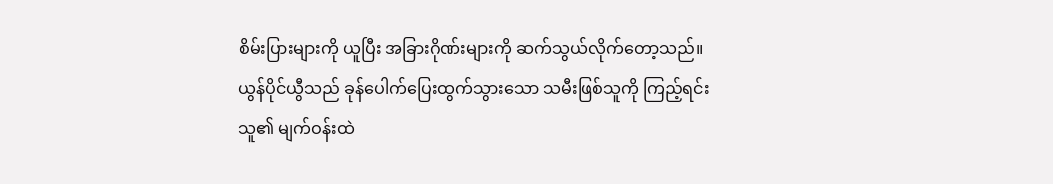စိမ်းပြားများကို ယူပြီး အခြားဂိုဏ်းများကို ဆက်သွယ်လိုက်တော့သည်။
ယွန်ပိုင်ယွီသည် ခုန်ပေါက်ပြေးထွက်သွားသော သမီးဖြစ်သူကို ကြည့်ရင်း သူ၏ မျက်ဝန်းထဲ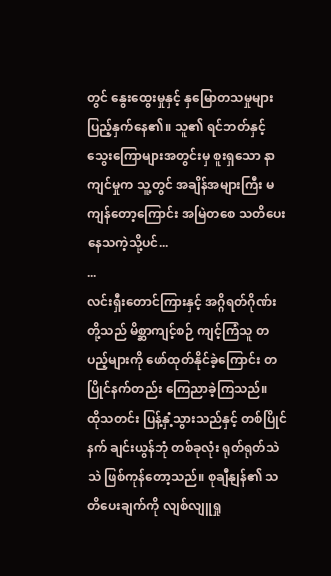တွင် နွေးထွေးမှုနှင့် နှမြောတသမှုများ ပြည့်နှက်နေ၏။ သူ၏ ရင်ဘတ်နှင့် သွေးကြောများအတွင်းမှ စူးရှသော နာကျင်မှုက သူ့တွင် အချိန်အများကြီး မကျန်တော့ကြောင်း အမြဲတစေ သတိပေး နေသကဲ့သို့ပင်...
...
လင်းရှီးတောင်ကြားနှင့် အဂ္ဂိရတ်ဂိုဏ်းတို့သည် မိစ္ဆာကျင့်စဉ် ကျင့်ကြံသူ တပည့်များကို ဖော်ထုတ်နိုင်ခဲ့ကြောင်း တပြိုင်နက်တည်း ကြေညာခဲ့ကြသည်။
ထိုသတင်း ပြန့်နှံ့သွားသည်နှင့် တစ်ပြိုင်နက် ချင်းယွန်ဘုံ တစ်ခုလုံး ရုတ်ရုတ်သဲသဲ ဖြစ်ကုန်တော့သည်။ စုချီနျန်၏ သတိပေးချက်ကို လျစ်လျူရှု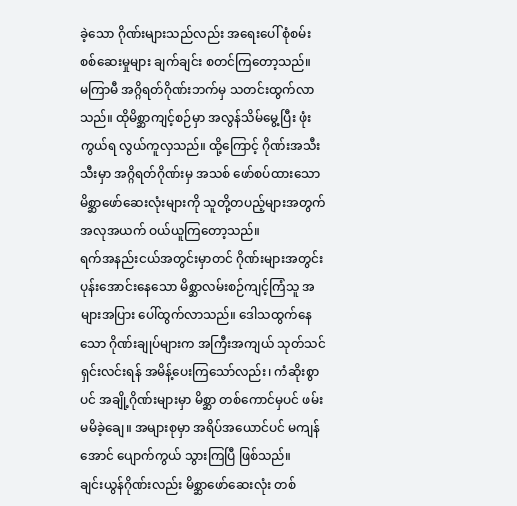ခဲ့သော ဂိုဏ်းများသည်လည်း အရေးပေါ် စုံစမ်းစစ်ဆေးမှုများ ချက်ချင်း စတင်ကြတော့သည်။
မကြာမီ အဂ္ဂိရတ်ဂိုဏ်းဘက်မှ သတင်းထွက်လာသည်။ ထိုမိစ္ဆာကျင့်စဉ်မှာ အလွန်သိမ်မွေ့ပြီး ဖုံးကွယ်ရ လွယ်ကူလှသည်။ ထို့ကြောင့် ဂိုဏ်းအသီးသီးမှာ အဂ္ဂိရတ်ဂိုဏ်းမှ အသစ် ဖော်စပ်ထားသော မိစ္ဆာဖော်ဆေးလုံးများကို သူတို့တပည့်များအတွက် အလုအယက် ဝယ်ယူကြတော့သည်။
ရက်အနည်းငယ်အတွင်းမှာတင် ဂိုဏ်းများအတွင်း ပုန်းအောင်းနေသော မိစ္ဆာလမ်းစဉ်ကျင့်ကြံသူ အများအပြား ပေါ်ထွက်လာသည်။ ဒေါသထွက်နေသော ဂိုဏ်းချုပ်များက အကြီးအကျယ် သုတ်သင်ရှင်းလင်းရန် အမိန့်ပေးကြသော်လည်း၊ ကံဆိုးစွာပင် အချို့ဂိုဏ်းများမှာ မိစ္ဆာ တစ်ကောင်မှပင် ဖမ်းမမိခဲ့ချေ။ အများစုမှာ အရိပ်အယောင်ပင် မကျန်အောင် ပျောက်ကွယ် သွားကြပြီ ဖြစ်သည်။
ချင်းယွန်ဂိုဏ်းလည်း မိစ္ဆာဖော်ဆေးလုံး တစ်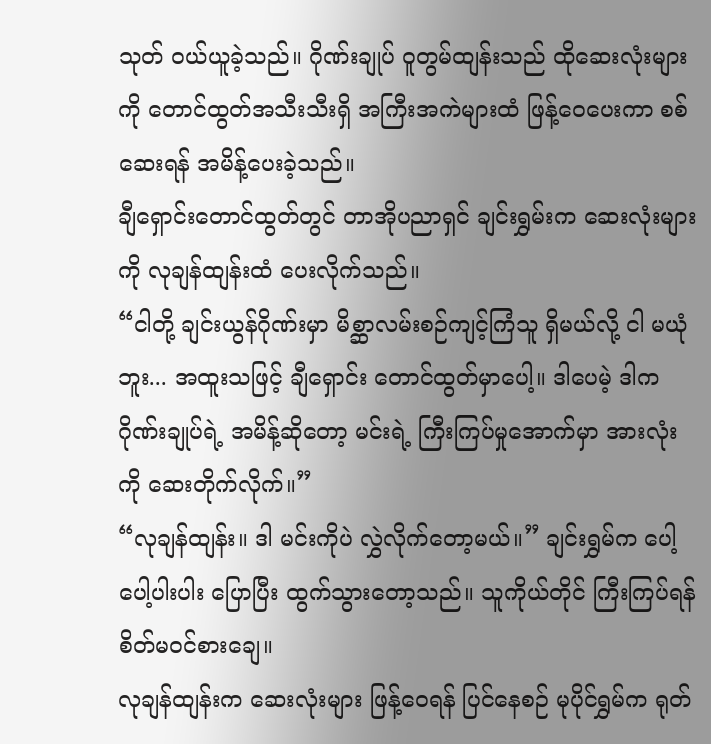သုတ် ဝယ်ယူခဲ့သည်။ ဂိုဏ်းချုပ် ဝူတွမ်ထျန်းသည် ထိုဆေးလုံးများကို တောင်ထွတ်အသီးသီးရှိ အကြီးအကဲများထံ ဖြန့်ဝေပေးကာ စစ်ဆေးရန် အမိန့်ပေးခဲ့သည်။
ချီရှောင်းတောင်ထွတ်တွင် တာအိုပညာရှင် ချင်းရွှမ်းက ဆေးလုံးများကို လုချန်ထျန်းထံ ပေးလိုက်သည်။
“ငါတို့ ချင်းယွန်ဂိုဏ်းမှာ မိစ္ဆာလမ်းစဉ်ကျင့်ကြံသူ ရှိမယ်လို့ ငါ မယုံဘူး... အထူးသဖြင့် ချီရှောင်း တောင်ထွတ်မှာပေါ့။ ဒါပေမဲ့ ဒါက ဂိုဏ်းချုပ်ရဲ့ အမိန့်ဆိုတော့ မင်းရဲ့ ကြီးကြပ်မှုအောက်မှာ အားလုံးကို ဆေးတိုက်လိုက်။”
“လုချန်ထျန်း။ ဒါ မင်းကိုပဲ လွှဲလိုက်တော့မယ်။” ချင်းရွှမ်က ပေါ့ပေါ့ပါးပါး ပြောပြီး ထွက်သွားတော့သည်။ သူကိုယ်တိုင် ကြီးကြပ်ရန် စိတ်မဝင်စားချေ။
လုချန်ထျန်းက ဆေးလုံးများ ဖြန့်ဝေရန် ပြင်နေစဉ် မုပိုင်ရွှမ်က ရုတ်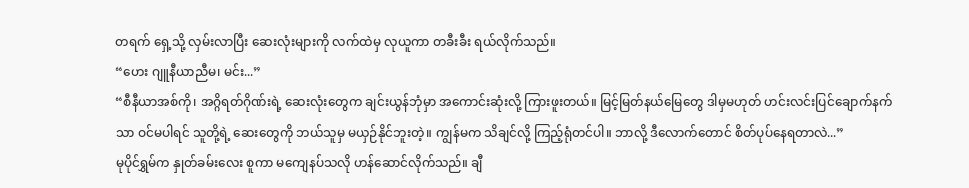တရက် ရှေ့သို့ လှမ်းလာပြီး ဆေးလုံးများကို လက်ထဲမှ လုယူကာ တခီးခီး ရယ်လိုက်သည်။
“ဟေး ဂျူနီယာညီမ၊ မင်း...”
“စီနီယာအစ်ကို၊ အဂ္ဂိရတ်ဂိုဏ်းရဲ့ ဆေးလုံးတွေက ချင်းယွန်ဘုံမှာ အကောင်းဆုံးလို့ ကြားဖူးတယ်။ မြင့်မြတ်နယ်မြေတွေ ဒါမှမဟုတ် ဟင်းလင်းပြင်ချောက်နက်သာ ဝင်မပါရင် သူတို့ရဲ့ ဆေးတွေကို ဘယ်သူမှ မယှဉ်နိုင်ဘူးတဲ့။ ကျွန်မက သိချင်လို့ ကြည့်ရုံတင်ပါ။ ဘာလို့ ဒီလောက်တောင် စိတ်ပုပ်နေရတာလဲ...”
မုပိုင်ရွှမ်က နှုတ်ခမ်းလေး စူကာ မကျေနပ်သလို ဟန်ဆောင်လိုက်သည်။ ချီ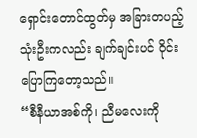ရှောင်းတောင်ထွတ်မှ အခြားတပည့် သုံးဦးကလည်း ချက်ချင်းပင် ဝိုင်းပြောကြတော့သည်။
“စီနီယာအစ်ကို၊ ညီမလေးကို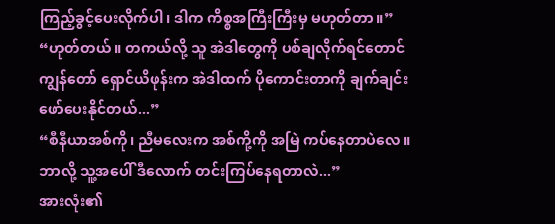ကြည့်ခွင့်ပေးလိုက်ပါ၊ ဒါက ကိစ္စအကြီးကြီးမှ မဟုတ်တာ။”
“ဟုတ်တယ်။ တကယ်လို့ သူ အဲဒါတွေကို ပစ်ချလိုက်ရင်တောင် ကျွန်တော် ရှောင်ယိဖုန်းက အဲဒါထက် ပိုကောင်းတာကို ချက်ချင်း ဖော်ပေးနိုင်တယ်...”
“စီနီယာအစ်ကို၊ ညီမလေးက အစ်ကို့ကို အမြဲ ကပ်နေတာပဲလေ။ ဘာလို့ သူ့အပေါ် ဒီလောက် တင်းကြပ်နေရတာလဲ...”
အားလုံး၏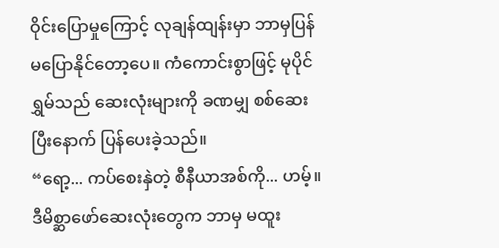ဝိုင်းပြောမှုကြောင့် လုချန်ထျန်းမှာ ဘာမှပြန်မပြောနိုင်တော့ပေ။ ကံကောင်းစွာဖြင့် မုပိုင်ရွှမ်သည် ဆေးလုံးများကို ခဏမျှ စစ်ဆေးပြီးနောက် ပြန်ပေးခဲ့သည်။
“ရော့... ကပ်စေးနှဲတဲ့ စီနီယာအစ်ကို... ဟမ့်။ ဒီမိစ္ဆာဖော်ဆေးလုံးတွေက ဘာမှ မထူး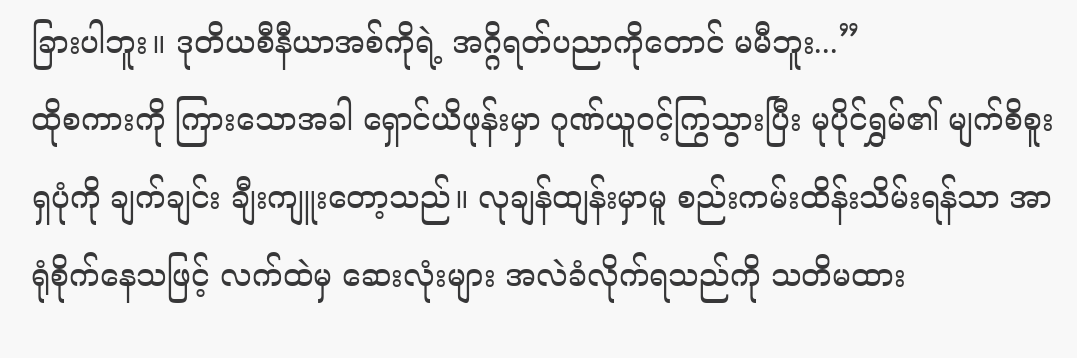ခြားပါဘူး။ ဒုတိယစီနီယာအစ်ကိုရဲ့ အဂ္ဂိရတ်ပညာကိုတောင် မမီဘူး...”
ထိုစကားကို ကြားသောအခါ ရှောင်ယိဖုန်းမှာ ဂုဏ်ယူဝင့်ကြွသွားပြီး မုပိုင်ရွှမ်၏ မျက်စိစူးရှပုံကို ချက်ချင်း ချီးကျူးတော့သည်။ လုချန်ထျန်းမှာမူ စည်းကမ်းထိန်းသိမ်းရန်သာ အာရုံစိုက်နေသဖြင့် လက်ထဲမှ ဆေးလုံးများ အလဲခံလိုက်ရသည်ကို သတိမထား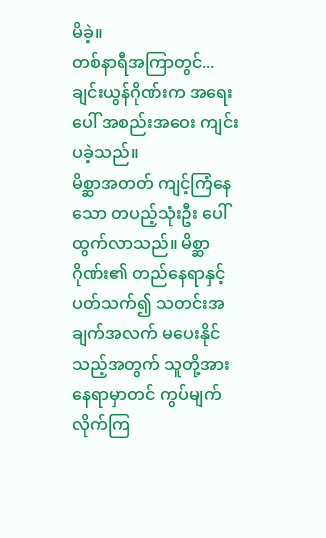မိခဲ့။
တစ်နာရီအကြာတွင်... ချင်းယွန်ဂိုဏ်းက အရေးပေါ် အစည်းအဝေး ကျင်းပခဲ့သည်။
မိစ္ဆာအတတ် ကျင့်ကြံနေသော တပည့်သုံးဦး ပေါ်ထွက်လာသည်။ မိစ္ဆာဂိုဏ်း၏ တည်နေရာနှင့် ပတ်သက်၍ သတင်းအချက်အလက် မပေးနိုင်သည့်အတွက် သူတို့အား နေရာမှာတင် ကွပ်မျက် လိုက်ကြ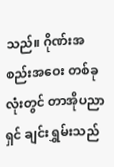သည်။ ဂိုဏ်းအစည်းအဝေး တစ်ခုလုံးတွင် တာအိုပညာရှင် ချင်းရွှမ်းသည်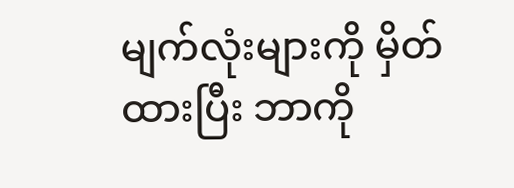မျက်လုံးများကို မှိတ်ထားပြီး ဘာကို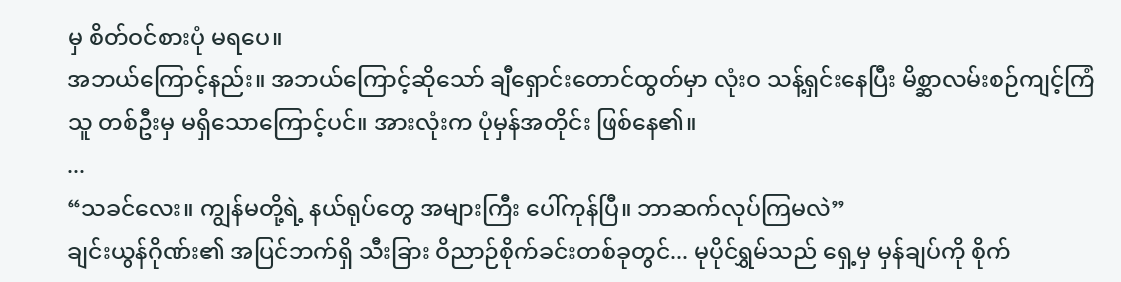မှ စိတ်ဝင်စားပုံ မရပေ။
အဘယ်ကြောင့်နည်း။ အဘယ်ကြောင့်ဆိုသော် ချီရှောင်းတောင်ထွတ်မှာ လုံးဝ သန့်ရှင်းနေပြီး မိစ္ဆာလမ်းစဉ်ကျင့်ကြံသူ တစ်ဦးမှ မရှိသောကြောင့်ပင်။ အားလုံးက ပုံမှန်အတိုင်း ဖြစ်နေ၏။
...
“သခင်လေး။ ကျွန်မတို့ရဲ့ နယ်ရုပ်တွေ အများကြီး ပေါ်ကုန်ပြီ။ ဘာဆက်လုပ်ကြမလဲ”
ချင်းယွန်ဂိုဏ်း၏ အပြင်ဘက်ရှိ သီးခြား ဝိညာဉ်စိုက်ခင်းတစ်ခုတွင်... မုပိုင်ရွှမ်သည် ရှေ့မှ မှန်ချပ်ကို စိုက်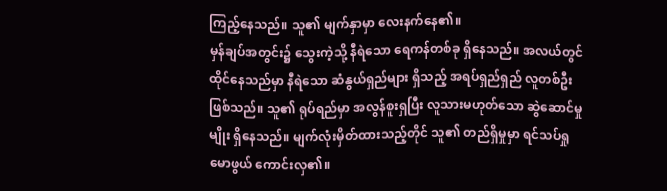ကြည့်နေသည်။ သူ၏ မျက်နှာမှာ လေးနက်နေ၏။
မှန်ချပ်အတွင်း၌ သွေးကဲ့သို့ နီရဲသော ရေကန်တစ်ခု ရှိနေသည်။ အလယ်တွင် ထိုင်နေသည်မှာ နီရဲသော ဆံနွယ်ရှည်များ ရှိသည့် အရပ်ရှည်ရှည် လူတစ်ဦး ဖြစ်သည်။ သူ၏ ရုပ်ရည်မှာ အလွန်စူးရှပြီး လူသားမဟုတ်သော ဆွဲဆောင်မှုမျိုး ရှိနေသည်။ မျက်လုံးမှိတ်ထားသည့်တိုင် သူ၏ တည်ရှိမှုမှာ ရင်သပ်ရှုမောဖွယ် ကောင်းလှ၏။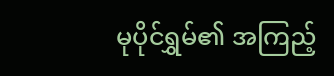မုပိုင်ရွှမ်၏ အကြည့်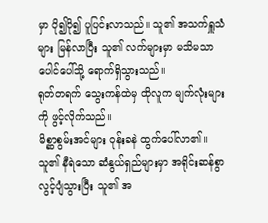မှာ ပို၍ပို၍ ပူပြင်းလာသည်။ သူ၏ အသက်ရှူသံများ မြန်လာပြီး သူ၏ လက်များမှာ မသိမသာ ပေါင်ပေါ်သို့ ရောက်ရှိသွားသည်။
ရုတ်တရက် သွေးကန်ထဲမှ ထိုလူက မျက်လုံးများကို ဖွင့်လိုက်သည်။
မိစ္ဆာစွမ်းအင်များ ဝုန်းခနဲ ထွက်ပေါ်လာ၏။ သူ၏ နီရဲသော ဆံနွယ်ရှည်များမှာ အရိုင်းဆန်စွာ လွင့်ပျံသွားပြီး သူ၏ အ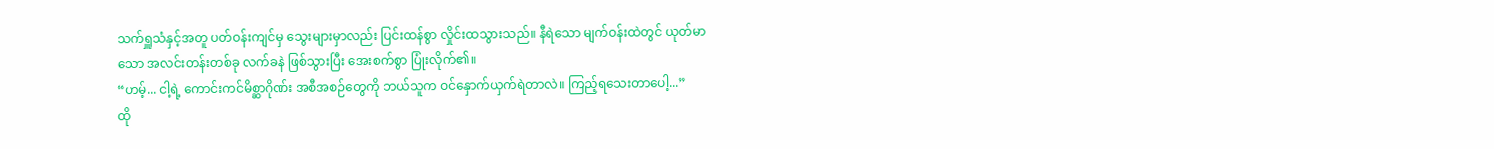သက်ရှူသံနှင့်အတူ ပတ်ဝန်းကျင်မှ သွေးများမှာလည်း ပြင်းထန်စွာ လှိုင်းထသွားသည်။ နီရဲသော မျက်ဝန်းထဲတွင် ယုတ်မာသော အလင်းတန်းတစ်ခု လက်ခနဲ ဖြစ်သွားပြီး အေးစက်စွာ ပြုံးလိုက်၏။
“ဟမ့်... ငါ့ရဲ့ ကောင်းကင်မိစ္ဆာဂိုဏ်း အစီအစဉ်တွေကို ဘယ်သူက ဝင်နှောက်ယှက်ရဲတာလဲ။ ကြည့်ရသေးတာပေါ့...”
ထို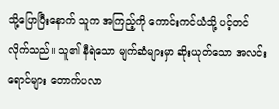သို့ပြောပြီးနောက် သူက အကြည့်ကို ကောင်းကင်ယံသို့ ပင့်တင်လိုက်သည်။ သူ၏ နီရဲသော မျက်ဆံများမှာ ဆိုးယုတ်သော အလင်းရောင်များ တောက်ပလာ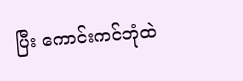ပြီး ကောင်းကင်ဘုံထဲ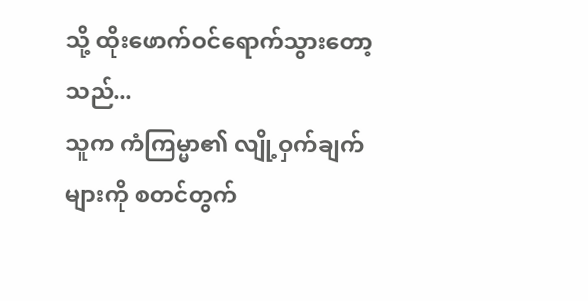သို့ ထိုးဖောက်ဝင်ရောက်သွားတော့သည်...
သူက ကံကြမ္မာ၏ လျို့ဝှက်ချက်များကို စတင်တွက်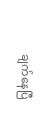ချက်နေပြီ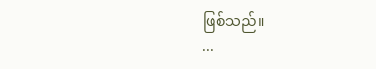ဖြစ်သည်။
...